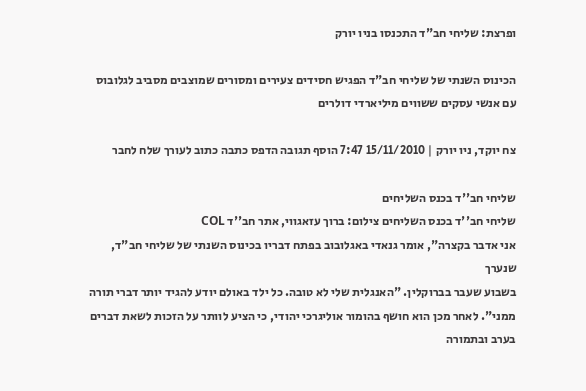ופרצת: שליחי חב"ד התכנסו בניו יורק

הכינוס השנתי של שליחי חב"ד הפגיש חסידים צעירים ומסורים שמוצבים מסביב לגלובוס עם אנשי עסקים ששווים מיליארדי דולרים

צח יוקד, ניו יורק | 15/11/2010 7:47 הוסף תגובה הדפס כתבה כתוב לעורך שלח לחבר

שליחי חב''ד בכנס השליחים
שליחי חב''ד בכנס השליחים צילום: ברוך עזאגווי, אתר חב''ד COL
אני אדבר בקצרה", אומר גנאדי באגלובוב בפתח דבריו בכינוס השנתי של שליחי חב"ד, שנערך
בשבוע שעבר בברוקלין. "האנגלית שלי לא טובה. כל ילד באולם יודע להגיד יותר דברי תורה ממני". לאחר מכן הוא חושף בהומור אוליגרכי יהודי, כי הציע לוותר על הזכות לשאת דברים בערב ובתמורה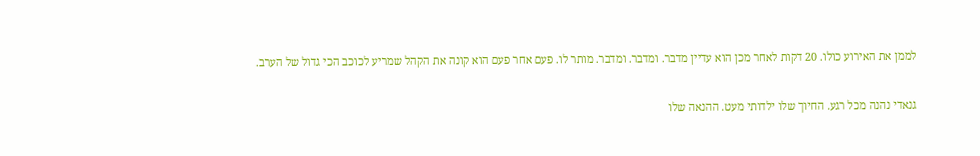לממן את האירוע כולו. 20 דקות לאחר מכן הוא עדיין מדבר. ומדבר. ומדבר. מותר לו. פעם אחר פעם הוא קונה את הקהל שמריע לכוכב הכי גדול של הערב.

גנאדי נהנה מכל רגע. החיוך שלו ילדותי מעט. ההנאה שלו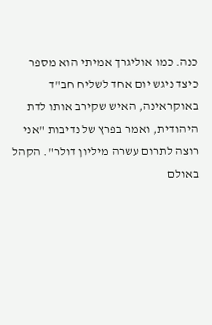כנה. כמו אוליגרך אמיתי הוא מספר כיצד ניגש יום אחד לשליח חב"ד באוקראינה, האיש שקירב אותו לדת היהודית, ואמר בפרץ של נדיבות "אני רוצה לתרום עשרה מיליון דולר". הקהל באולם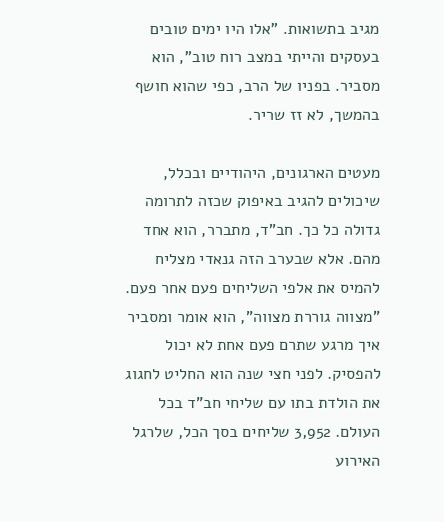מגיב בתשואות. "אלו היו ימים טובים בעסקים והייתי במצב רוח טוב", הוא מסביר. בפניו של הרב, כפי שהוא חושף בהמשך, לא זז שריר.

מעטים הארגונים, היהודיים ובכלל, שיכולים להגיב באיפוק שכזה לתרומה גדולה כל כך. חב"ד, מתברר, הוא אחד מהם. אלא שבערב הזה גנאדי מצליח להמיס את אלפי השליחים פעם אחר פעם. "מצווה גוררת מצווה", הוא אומר ומסביר איך מרגע שתרם פעם אחת לא יכול להפסיק. לפני חצי שנה הוא החליט לחגוג את הולדת בתו עם שליחי חב"ד בכל העולם. 3,952 שליחים בסך הכל, שלרגל האירוע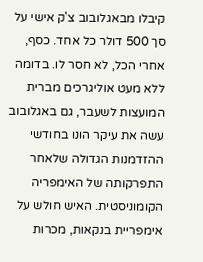קיבלו מבאגלובוב צ'ק אישי על סך 500 דולר כל אחד. כסף, אחרי הכל, לא חסר לו. בדומה ללא מעט אוליגרכים מברית המועצות לשעבר, גם באגלובוב עשה את עיקר הונו בחודשי ההזדמנות הגדולה שלאחר התפרקותה של האימפריה הקומוניסטית. האיש חולש על אימפריית בנקאות, מכרות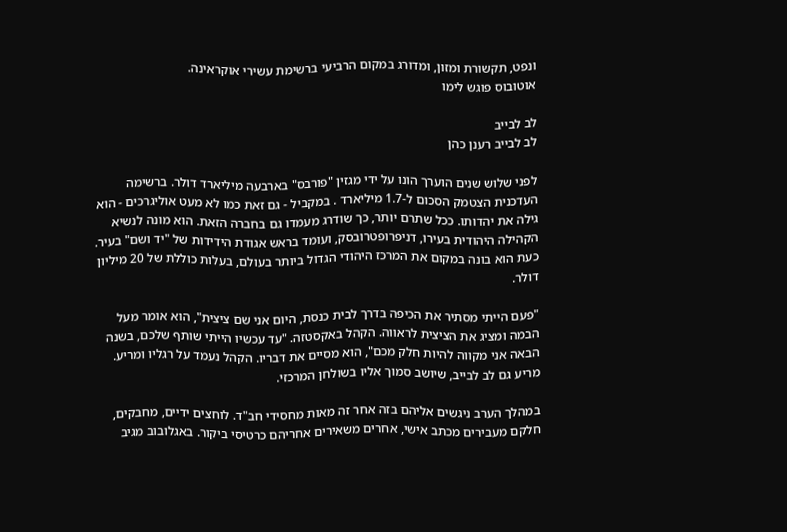ונפט, תקשורת ומזון, ומדורג במקום הרביעי ברשימת עשירי אוקראינה.
אוטובוס פוגש לימו

לב לבייב
לב לבייב רענן כהן

לפני שלוש שנים הוערך הונו על ידי מגזין "פורבס" בארבעה מיליארד דולר. ברשימה העדכנית הצטמק הסכום ל-1.7 מיליארד . במקביל - גם זאת כמו לא מעט אוליגרכים - הוא גילה את יהדותו. ככל שתרם יותר, כך שודרג מעמדו גם בחברה הזאת. הוא מונה לנשיא הקהילה היהודית בעירו, דניפרופטרובסק, ועומד בראש אגודת הידידות של "יד ושם" בעיר. כעת הוא בונה במקום את המרכז היהודי הגדול ביותר בעולם, בעלות כוללת של 20 מיליון דולר.

"פעם הייתי מסתיר את הכיפה בדרך לבית כנסת, היום אני שם ציצית", הוא אומר מעל הבמה ומציג את הציצית לראווה. הקהל באקסטזה. "עד עכשיו הייתי שותף שלכם, בשנה הבאה אני מקווה להיות חלק מכם", הוא מסיים את דבריו. הקהל נעמד על רגליו ומריע. מריע גם לב לבייב, שיושב סמוך אליו בשולחן המרכזי.

במהלך הערב ניגשים אליהם בזה אחר זה מאות מחסידי חב"ד. לוחצים ידיים, מחבקים,
חלקם מעבירים מכתב אישי, אחרים משאירים אחריהם כרטיסי ביקור. באגלובוב מגיב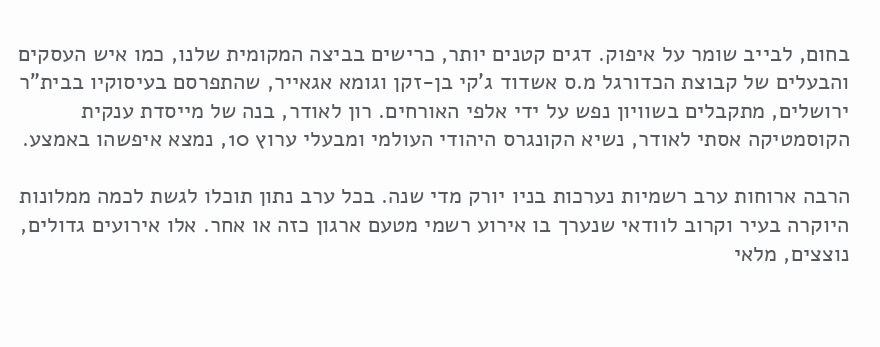בחום, לבייב שומר על איפוק. דגים קטנים יותר, כרישים בביצה המקומית שלנו, כמו איש העסקים והבעלים של קבוצת הכדורגל מ.ס אשדוד ג'קי בן-זקן וגומא אגאייר, שהתפרסם בעיסוקיו בבית"ר ירושלים, מתקבלים בשוויון נפש על ידי אלפי האורחים. רון לאודר, בנה של מייסדת ענקית הקוסמטיקה אסתי לאודר, נשיא הקונגרס היהודי העולמי ומבעלי ערוץ 10, נמצא איפשהו באמצע.

הרבה ארוחות ערב רשמיות נערכות בניו יורק מדי שנה. בכל ערב נתון תוכלו לגשת לכמה ממלונות היוקרה בעיר וקרוב לוודאי שנערך בו אירוע רשמי מטעם ארגון כזה או אחר. אלו אירועים גדולים, נוצצים, מלאי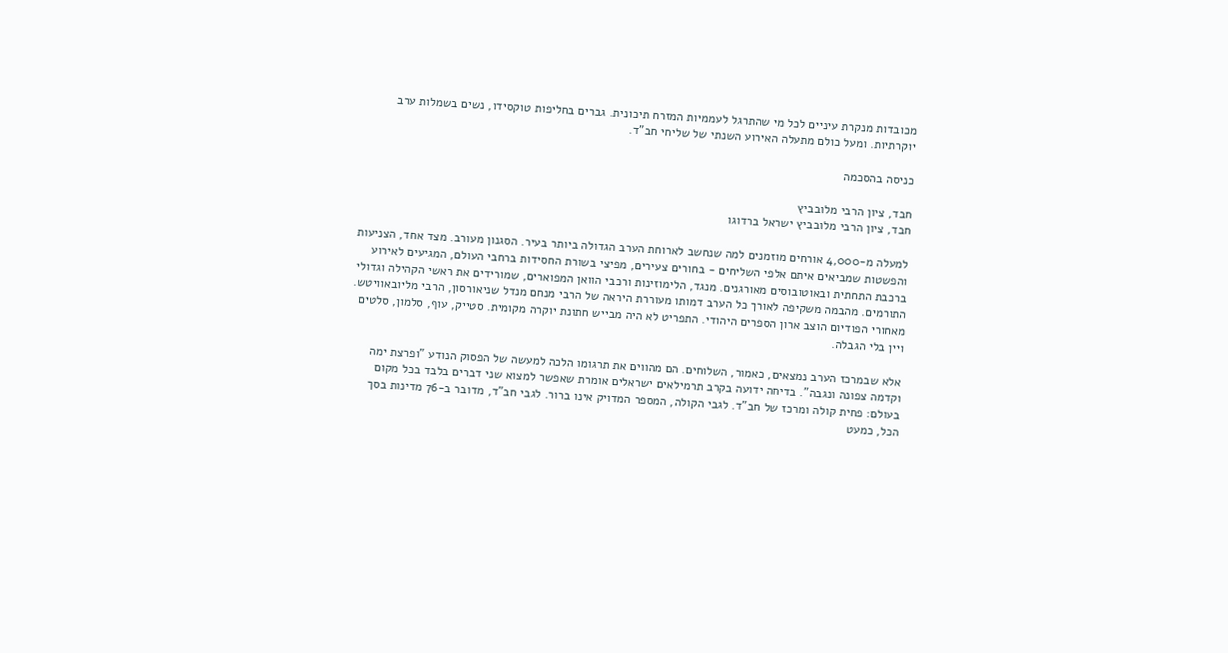מכובדות מנקרת עיניים לכל מי שהתרגל לעממיות המזרח תיכונית. גברים בחליפות טוקסידו, נשים בשמלות ערב יוקרתיות. ומעל כולם מתעלה האירוע השנתי של שליחי חב"ד.

כניסה בהסכמה

חבד, ציון הרבי מלובביץ
חבד, ציון הרבי מלובביץ ישראל ברדוגו

למעלה מ-4,000 אורחים מוזמנים למה שנחשב לארוחת הערב הגדולה ביותר בעיר. הסגנון מעורב. מצד אחד, הצניעות והפשטות שמביאים איתם אלפי השליחים - בחורים צעירים, מפיצי בשורת החסידות ברחבי העולם, המגיעים לאירוע ברכבת התחתית ובאוטובוסים מאורגנים. מנגד, הלימוזינות ורכבי הוואן המפוארים, שמורידים את ראשי הקהילה וגדולי התורמים. מהבמה משקיפה לאורך כל הערב דמותו מעוררת היראה של הרבי מנחם מנדל שניאורסון, הרבי מליובאוויטש. מאחורי הפודיום הוצב ארון הספרים היהודי. התפריט לא היה מבייש חתונת יוקרה מקומית. סטייק, עוף, סלמון, סלטים ויין בלי הגבלה.

אלא שבמרכז הערב נמצאים, כאמור, השלוחים. הם מהווים את תרגומו הלכה למעשה של הפסוק הנודע "ופרצת ימה וקדמה צפונה ונגבה". בדיחה ידועה בקרב תרמילאים ישראלים אומרת שאפשר למצוא שני דברים בלבד בכל מקום בעולם: פחית קולה ומרכז של חב"ד. לגבי הקולה, המספר המדויק אינו ברור. לגבי חב"ד, מדובר ב-76 מדינות בסך הכל, כמעט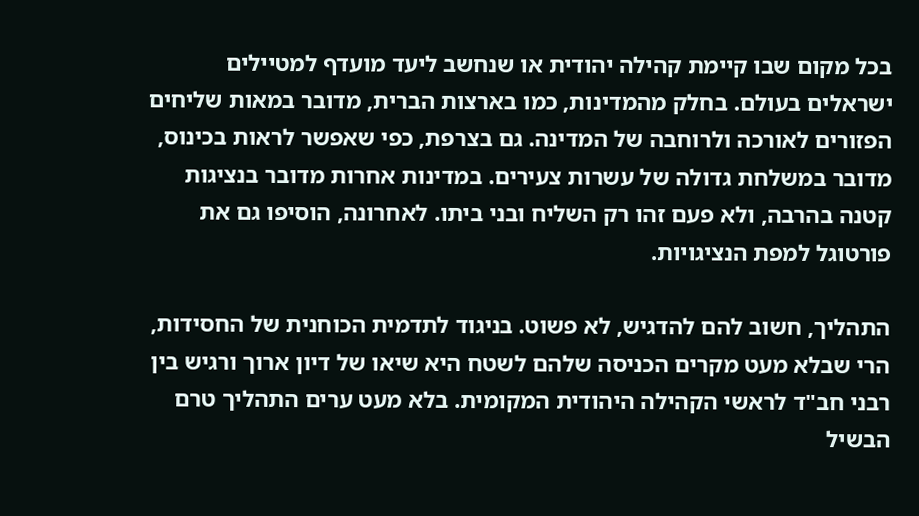בכל מקום שבו קיימת קהילה יהודית או שנחשב ליעד מועדף למטיילים ישראלים בעולם. בחלק מהמדינות, כמו בארצות הברית, מדובר במאות שליחים הפזורים לאורכה ולרוחבה של המדינה. גם בצרפת, כפי שאפשר לראות בכינוס, מדובר במשלחת גדולה של עשרות צעירים. במדינות אחרות מדובר בנציגות קטנה בהרבה, ולא פעם זהו רק השליח ובני ביתו. לאחרונה, הוסיפו גם את פורטוגל למפת הנציגויות.

התהליך, חשוב להם להדגיש, לא פשוט. בניגוד לתדמית הכוחנית של החסידות, הרי שבלא מעט מקרים הכניסה שלהם לשטח היא שיאו של דיון ארוך ורגיש בין רבני חב"ד לראשי הקהילה היהודית המקומית. בלא מעט ערים התהליך טרם הבשיל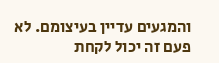והמגעים עדיין בעיצומם. לא פעם זה יכול לקחת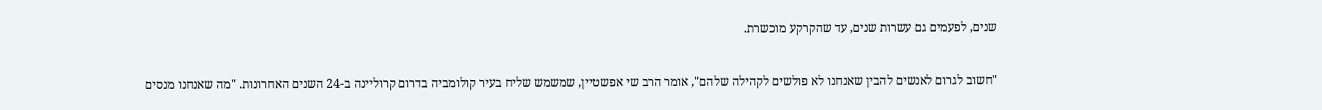שנים, לפעמים גם עשרות שנים, עד שהקרקע מוכשרת.

"חשוב לגרום לאנשים להבין שאנחנו לא פולשים לקהילה שלהם", אומר הרב שי אפשטיין, שמשמש שליח בעיר קולומביה בדרום קרוליינה ב-24 השנים האחרונות. "מה שאנחנו מנסים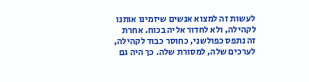לעשות זה למצוא אנשים שיזמינו אותנו לקהילה, ולא לחדור אליה בכוח. אחרת זה נתפס כפולשני, כחוסר כבוד לקהילה, לערכים שלה, למסורת שלה. כך היה גם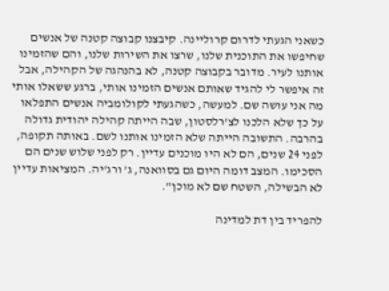כשאני הגעתי לדרום קרוליינה. קיבצנו קבוצה קטנה של אנשים שחיפשו את התוכנית שלנו, שרצו את השירות שלנו, והם שהזמינו אותנו לעיר. מדובר בקבוצה קטנה, לא בהנהגה של הקהילה, אבל זה איפשר לי להגיד שאותם אנשים הזמינו אותי, ברגע ששאלו אותי מה אני עושה שם. למעשה, כשהגעתי לקולומביה אנשים התפלאו על כך שלא הלכנו לצ'רלסטון, שבה הייתה קהילה יהודית גדולה בהרבה. התשובה הייתה שלא הזמינו אותנו לשם. באותה תקופה, לפני 24 שנים, הם לא היו מוכנים עדיין. רק לפני שלוש שנים הם הסכימו. המצב דומה היום גם בסוואנה, ג' ורג'יה. המציאות עדיין לא הבשילה, השטח שם לא מוכן".

להפריד בין דת למדינה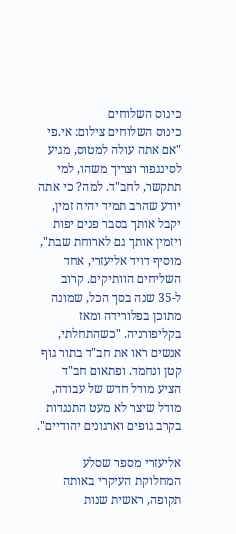כינוס השלוחים
כינוס השלוחים צילום: אי.פי
"אם אתה עולה למטוס, מגיע לסינגפור וצריך משהו, למי תתקשר, לחב"ד. למה? כי אתה יודע שהרב תמיד יהיה זמין, יקבל אותך בסבר פנים יפות ויזמין אותך גם לארוחת שבת", מוסיף דויד אליעזרי, אחד השליחים הוותיקים. קרוב ל-35 שנה בסך הכל, שמונה מתוכן בפלורידה ומאז בקליפורניה. "כשהתחלתי, אנשים ראו את חב"ד בתור גוף קטן ונחמד. ופתאום חב"ד הציע מודל חדש של עבודה, מודל שיצר לא מעט התנגדות בקרב גופים וארגונים יהודיים".

אליעזרי מספר שסלע המחלוקת העיקרי באותה תקופה, ראשית שנות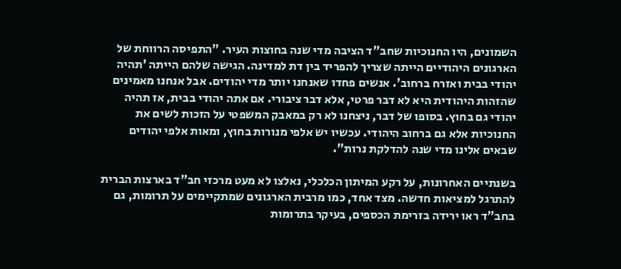השמונים, היו החנוכיות שחב"ד הציבה מדי שנה בחוצות העיר. "התפיסה הרווחת של הארגונים היהודיים הייתה שצריך להפריד בין דת למדינה. הגישה שלהם הייתה 'תהיה יהודי בבית ואזרח ברחוב'. אנשים פחדו שאנחנו יותר מדי יהודים. אבל אנחנו מאמינים שהזהות היהודית היא לא דבר פרטי, אלא דבר ציבורי. אם אתה יהודי בבית, אז תהיה יהודי גם בחוץ. בסופו של דבר, ניצחנו לא רק במאבק המשפטי על הזכות לשים את החנוכיות אלא גם ברחוב היהודי. עכשיו יש אלפי מנורות בחוץ, ומאות אלפי יהודים שבאים אלינו מדי שנה להדלקת נרות".

בשנתיים האחרונות, על רקע המיתון הכלכלי, נאלצו לא מעט מרכזי חב"ד בארצות הברית להתרגל למציאות חדשה. מצד אחד, כמו מרבית הארגונים שמתקיימים על תרומות, גם בחב"ד ראו ירידה בזרימת הכספים, בעיקר בתרומות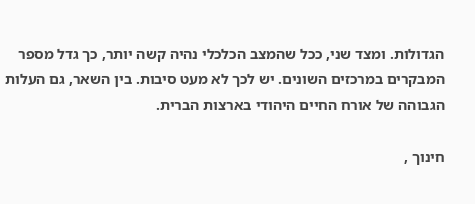הגדולות. ומצד שני, ככל שהמצב הכלכלי נהיה קשה יותר, כך גדל מספר המבקרים במרכזים השונים. יש לכך לא מעט סיבות. בין השאר, גם העלות הגבוהה של אורח החיים היהודי בארצות הברית.

חינוך ,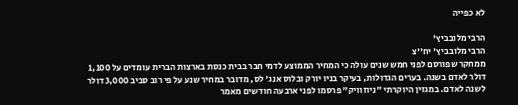לא כפייה

הרבי מלובביץ'
הרבי מלובביץ' יח''צ
ממחקר שפורסם לפני חמש שנים עולה כי המחיר הממוצע לדמי חבר בבית כנסת בארצות הברית עומדים על 1,100 דולר לאדם בשנה. בערים הגדולות, בעיקר בניו יורק ובלוס אנג' לס, מדובר במחיר שנע על פי רוב סביב 3,000 דולר לשנה לאדם. במגזין היוקרתי "ניוזוויק" פרסמו לפני ארבעה חודשים מאמר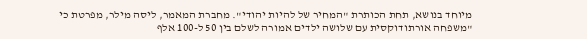מיוחד בנושא, תחת הכותרת "המחיר של להיות יהודי". מחברת המאמר, ליסה מילר, מפרטת כי "משפחה אורתודוקסית עם שלושה ילדים אמורה לשלם בין 50 ל-100 אלף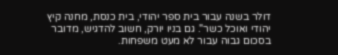דולר בשנה עבור בית ספר יהודי, בית כנסת, מחנה קיץ יהודי ואוכל כשר". גם בניו יורק, חשוב להדגיש, מדובר בסכום גבוה עבור לא מעט משפחות.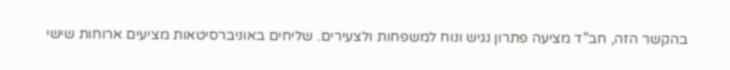בהקשר הזה, חב"ד מציעה פתרון נגיש ונוח למשפחות ולצעירים. שליחים באוניברסיטאות מציעים ארוחות שישי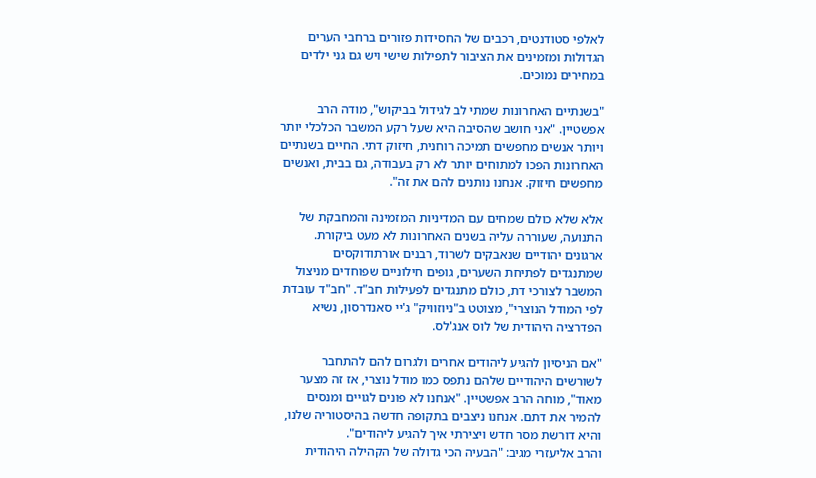לאלפי סטודנטים, רכבים של החסידות פזורים ברחבי הערים הגדולות ומזמינים את הציבור לתפילות שישי ויש גם גני ילדים במחירים נמוכים.

"בשנתיים האחרונות שמתי לב לגידול בביקוש", מודה הרב אפשטיין. "אני חושב שהסיבה היא שעל רקע המשבר הכלכלי יותר ויותר אנשים מחפשים תמיכה רוחנית, חיזוק דתי. החיים בשנתיים האחרונות הפכו למתוחים יותר לא רק בעבודה, גם בבית, ואנשים מחפשים חיזוק. אנחנו נותנים להם את זה".

אלא שלא כולם שמחים עם המדיניות המזמינה והמחבקת של התנועה, שעוררה עליה בשנים האחרונות לא מעט ביקורת. ארגונים יהודיים שנאבקים לשרוד, רבנים אורתודוקסים שמתנגדים לפתיחת השערים, גופים חילוניים שפוחדים מניצול המשבר לצורכי דת, כולם מתנגדים לפעילות חב"ד. "חב"ד עובדת לפי המודל הנוצרי", מצוטט ב"ניוזוויק" ג'יי סאנדרסון, נשיא הפדרציה היהודית של לוס אנג'לס.

"אם הניסיון להגיע ליהודים אחרים ולגרום להם להתחבר לשורשים היהודיים שלהם נתפס כמו מודל נוצרי, אז זה מצער מאוד", מוחה הרב אפשטיין. "אנחנו לא פונים לגויים ומנסים להמיר את דתם. אנחנו ניצבים בתקופה חדשה בהיסטוריה שלנו, והיא דורשת מסר חדש ויצירתי איך להגיע ליהודים".
והרב אליעזרי מגיב: "הבעיה הכי גדולה של הקהילה היהודית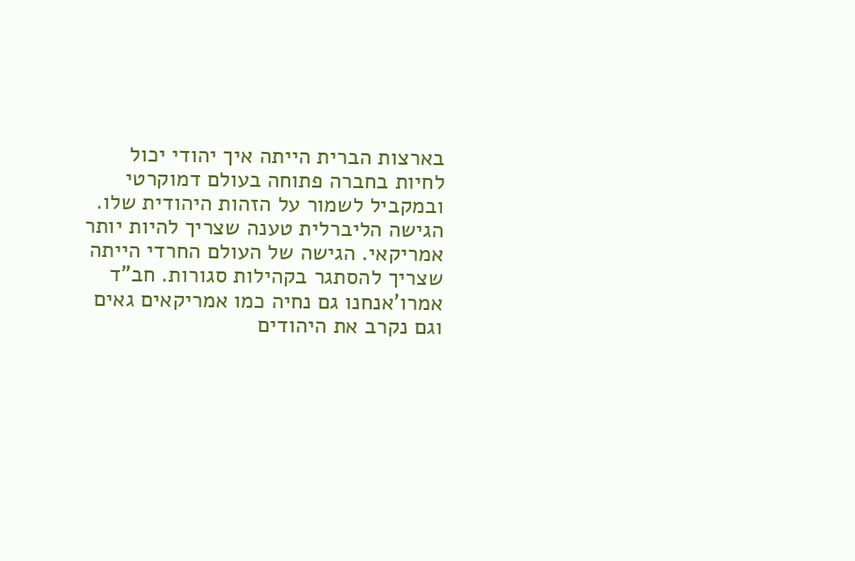בארצות הברית הייתה איך יהודי יכול לחיות בחברה פתוחה בעולם דמוקרטי ובמקביל לשמור על הזהות היהודית שלו. הגישה הליברלית טענה שצריך להיות יותר אמריקאי. הגישה של העולם החרדי הייתה שצריך להסתגר בקהילות סגורות. חב"ד אמרו'אנחנו גם נחיה כמו אמריקאים גאים וגם נקרב את היהודים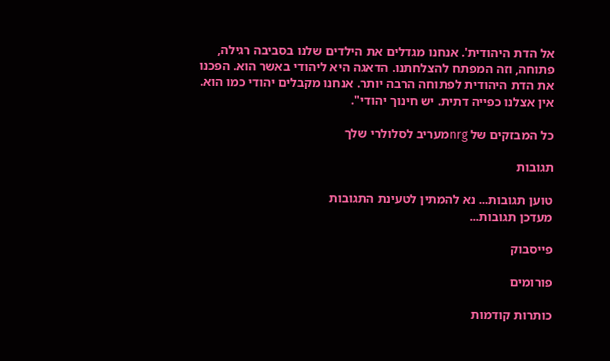אל הדת היהודית'. אנחנו מגדלים את הילדים שלנו בסביבה רגילה, פתוחה, וזה המפתח להצלחתנו. הדאגה היא ליהודי באשר הוא. הפכנו את הדת היהודית לפתוחה הרבה יותר. אנחנו מקבלים יהודי כמו הוא. אין אצלנו כפייה דתית. יש חינוך יהודי".

כל המבזקים של nrgמעריב לסלולרי שלך

תגובות

טוען תגובות... נא להמתין לטעינת התגובות
מעדכן תגובות...

פייסבוק

פורומים

כותרות קודמות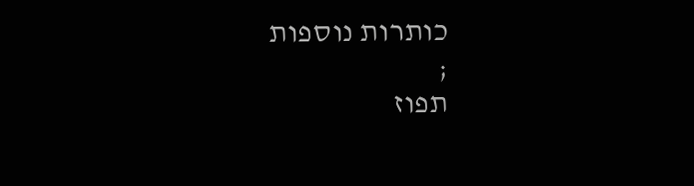כותרות נוספות
;
תפוז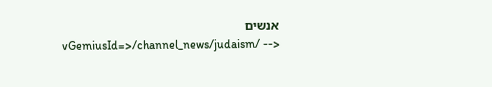אנשים
vGemiusId=>/channel_news/judaism/ -->